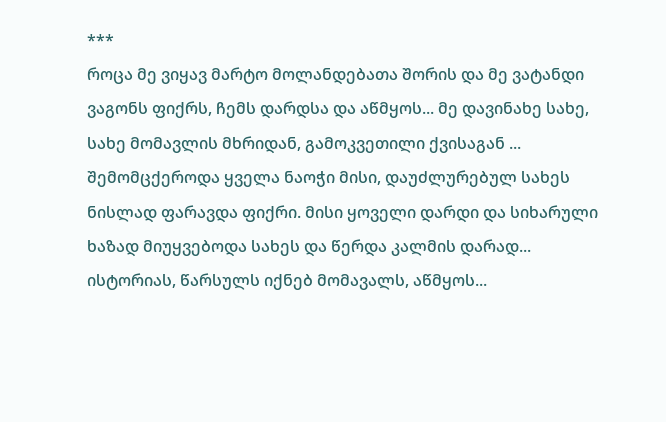***
როცა მე ვიყავ მარტო მოლანდებათა შორის და მე ვატანდი ვაგონს ფიქრს, ჩემს დარდსა და აწმყოს... მე დავინახე სახე, სახე მომავლის მხრიდან, გამოკვეთილი ქვისაგან ... შემომცქეროდა ყველა ნაოჭი მისი, დაუძლურებულ სახეს ნისლად ფარავდა ფიქრი. მისი ყოველი დარდი და სიხარული ხაზად მიუყვებოდა სახეს და წერდა კალმის დარად... ისტორიას, წარსულს იქნებ მომავალს, აწმყოს...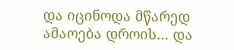და იცინოდა მწარედ ამაოება დროის... და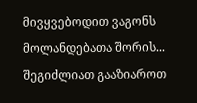მივყვებოდით ვაგონს მოლანდებათა შორის...
შეგიძლიათ გააზიაროთ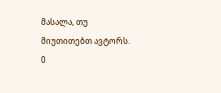მასალა, თუ მიუთითებთ ავტორს.
0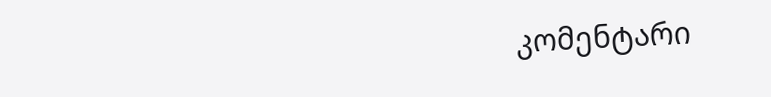კომენტარი